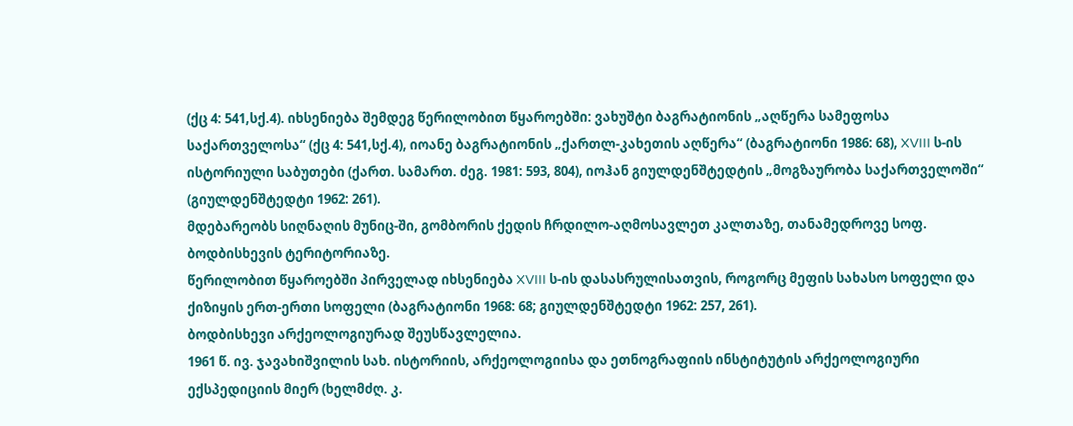(ქც 4: 541,სქ.4). იხსენიება შემდეგ წერილობით წყაროებში: ვახუშტი ბაგრატიონის „აღწერა სამეფოსა საქართველოსა“ (ქც 4: 541,სქ.4), იოანე ბაგრატიონის „ქართლ-კახეთის აღწერა“ (ბაგრატიონი 1986: 68), XVIII ს-ის ისტორიული საბუთები (ქართ. სამართ. ძეგ. 1981: 593, 804), იოჰან გიულდენშტედტის „მოგზაურობა საქართველოში“ (გიულდენშტედტი 1962: 261).
მდებარეობს სიღნაღის მუნიც-ში, გომბორის ქედის ჩრდილო-აღმოსავლეთ კალთაზე, თანამედროვე სოფ. ბოდბისხევის ტერიტორიაზე.
წერილობით წყაროებში პირველად იხსენიება XVIII ს-ის დასასრულისათვის, როგორც მეფის სახასო სოფელი და ქიზიყის ერთ-ერთი სოფელი (ბაგრატიონი 1968: 68; გიულდენშტედტი 1962: 257, 261).
ბოდბისხევი არქეოლოგიურად შეუსწავლელია.
1961 წ. ივ. ჯავახიშვილის სახ. ისტორიის, არქეოლოგიისა და ეთნოგრაფიის ინსტიტუტის არქეოლოგიური ექსპედიციის მიერ (ხელმძღ. კ.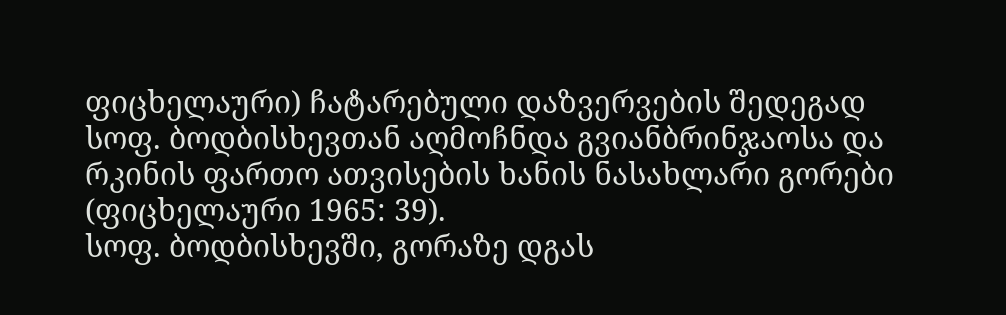ფიცხელაური) ჩატარებული დაზვერვების შედეგად სოფ. ბოდბისხევთან აღმოჩნდა გვიანბრინჯაოსა და რკინის ფართო ათვისების ხანის ნასახლარი გორები (ფიცხელაური 1965: 39).
სოფ. ბოდბისხევში, გორაზე დგას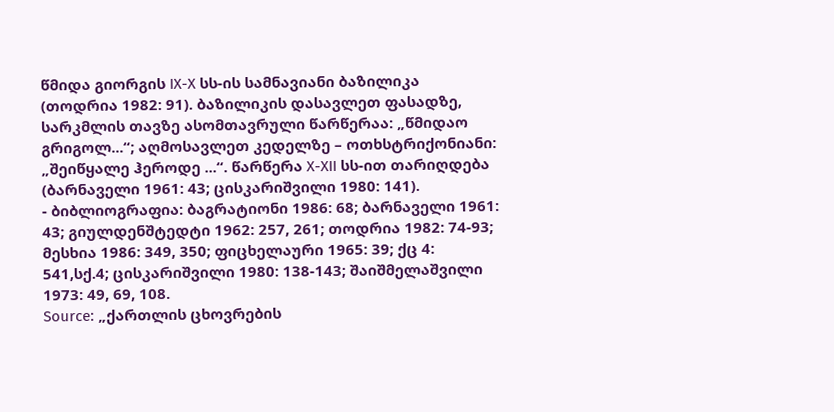წმიდა გიორგის IX-X სს-ის სამნავიანი ბაზილიკა (თოდრია 1982: 91). ბაზილიკის დასავლეთ ფასადზე, სარკმლის თავზე ასომთავრული წარწერაა: „წმიდაო გრიგოლ...“; აღმოსავლეთ კედელზე – ოთხსტრიქონიანი: „შეიწყალე ჰეროდე ...“. წარწერა X-XII სს-ით თარიღდება (ბარნაველი 1961: 43; ცისკარიშვილი 1980: 141).
- ბიბლიოგრაფია: ბაგრატიონი 1986: 68; ბარნაველი 1961: 43; გიულდენშტედტი 1962: 257, 261; თოდრია 1982: 74-93; მესხია 1986: 349, 350; ფიცხელაური 1965: 39; ქც 4: 541,სქ.4; ცისკარიშვილი 1980: 138-143; შაიშმელაშვილი 1973: 49, 69, 108.
Source: „ქართლის ცხოვრების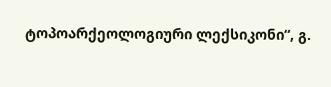ტოპოარქეოლოგიური ლექსიკონი“, გ.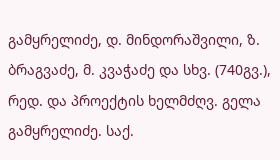გამყრელიძე, დ. მინდორაშვილი, ზ. ბრაგვაძე, მ. კვაჭაძე და სხვ. (740გვ.), რედ. და პროექტის ხელმძღვ. გელა გამყრელიძე. საქ.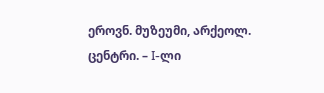ეროვნ. მუზეუმი, არქეოლ. ცენტრი. – I-ლი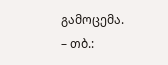გამოცემა. – თბ.: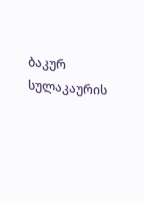ბაკურ სულაკაურის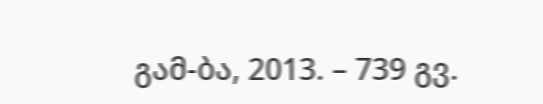გამ-ბა, 2013. – 739 გვ.